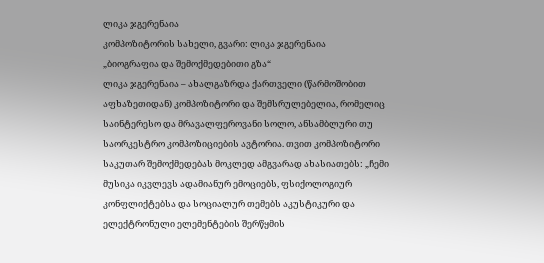ლიკა ჯგერენაია
კომპოზიტორის სახელი, გვარი: ლიკა ჯგერენაია
„ბიოგრაფია და შემოქმედებითი გზა“
ლიკა ჯგერენაია – ახალგაზრდა ქართველი (წარმოშობით აფხაზეთიდან) კომპოზიტორი და შემსრულებელია, რომელიც საინტერესო და მრავალფეროვანი სოლო, ანსამბლური თუ საორკესტრო კომპოზიციების ავტორია. თვით კომპოზიტორი საკუთარ შემოქმედებას მოკლედ ამგვარად ახასიათებს: „ჩემი მუსიკა იკვლევს ადამიანურ ემოციებს, ფსიქოლოგიურ კონფლიქტებსა და სოციალურ თემებს აკუსტიკური და ელექტრონული ელემენტების შერწყმის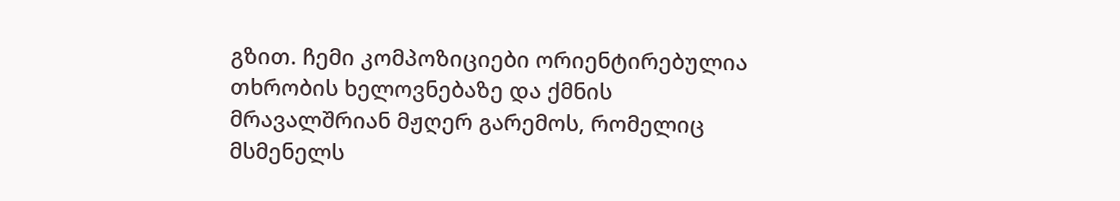გზით. ჩემი კომპოზიციები ორიენტირებულია თხრობის ხელოვნებაზე და ქმნის მრავალშრიან მჟღერ გარემოს, რომელიც მსმენელს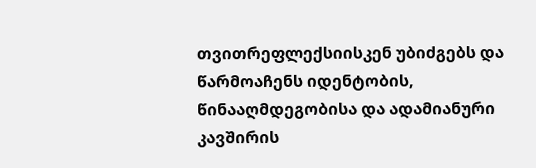თვითრეფლექსიისკენ უბიძგებს და წარმოაჩენს იდენტობის, წინააღმდეგობისა და ადამიანური კავშირის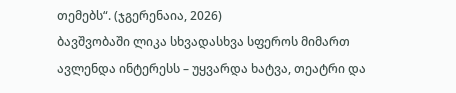თემებს“. (ჯგერენაია, 2026)
ბავშვობაში ლიკა სხვადასხვა სფეროს მიმართ ავლენდა ინტერესს – უყვარდა ხატვა, თეატრი და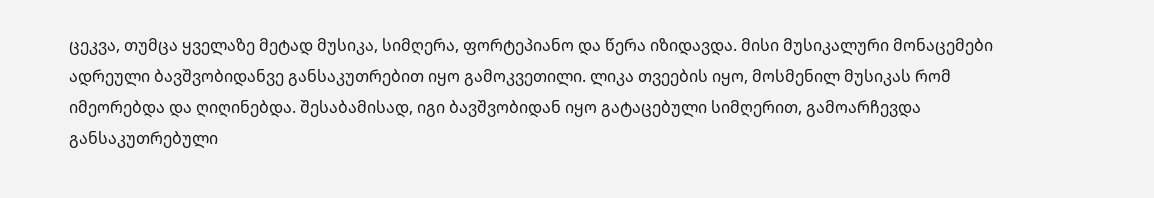ცეკვა, თუმცა ყველაზე მეტად მუსიკა, სიმღერა, ფორტეპიანო და წერა იზიდავდა. მისი მუსიკალური მონაცემები ადრეული ბავშვობიდანვე განსაკუთრებით იყო გამოკვეთილი. ლიკა თვეების იყო, მოსმენილ მუსიკას რომ იმეორებდა და ღიღინებდა. შესაბამისად, იგი ბავშვობიდან იყო გატაცებული სიმღერით, გამოარჩევდა განსაკუთრებული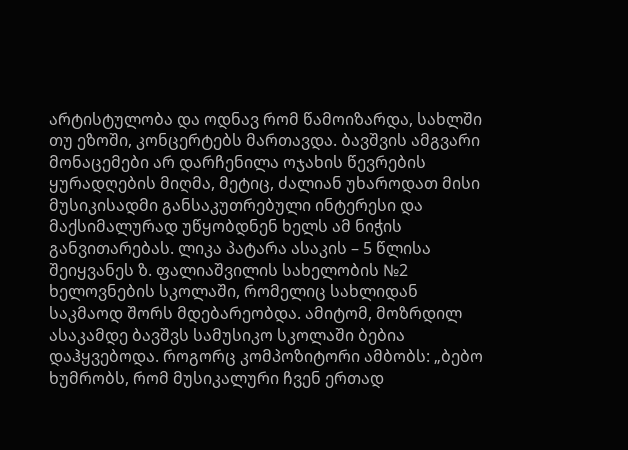არტისტულობა და ოდნავ რომ წამოიზარდა, სახლში თუ ეზოში, კონცერტებს მართავდა. ბავშვის ამგვარი მონაცემები არ დარჩენილა ოჯახის წევრების ყურადღების მიღმა, მეტიც, ძალიან უხაროდათ მისი მუსიკისადმი განსაკუთრებული ინტერესი და მაქსიმალურად უწყობდნენ ხელს ამ ნიჭის განვითარებას. ლიკა პატარა ასაკის – 5 წლისა შეიყვანეს ზ. ფალიაშვილის სახელობის №2 ხელოვნების სკოლაში, რომელიც სახლიდან საკმაოდ შორს მდებარეობდა. ამიტომ, მოზრდილ ასაკამდე ბავშვს სამუსიკო სკოლაში ბებია დაჰყვებოდა. როგორც კომპოზიტორი ამბობს: „ბებო ხუმრობს, რომ მუსიკალური ჩვენ ერთად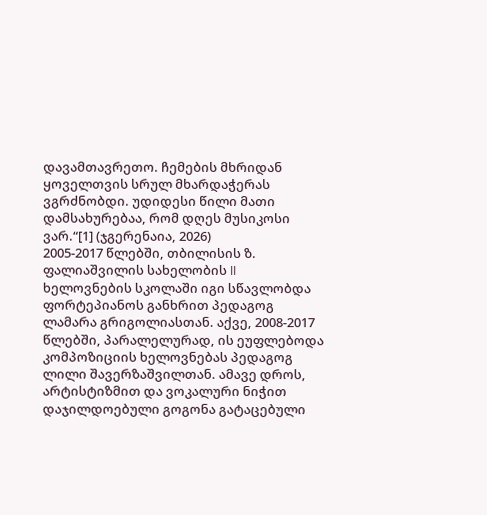დავამთავრეთო. ჩემების მხრიდან ყოველთვის სრულ მხარდაჭერას ვგრძნობდი. უდიდესი წილი მათი დამსახურებაა, რომ დღეს მუსიკოსი ვარ.“[1] (ჯგერენაია, 2026)
2005-2017 წლებში, თბილისის ზ. ფალიაშვილის სახელობის II ხელოვნების სკოლაში იგი სწავლობდა ფორტეპიანოს განხრით პედაგოგ ლამარა გრიგოლიასთან. აქვე, 2008-2017 წლებში, პარალელურად, ის ეუფლებოდა კომპოზიციის ხელოვნებას პედაგოგ ლილი შავერზაშვილთან. ამავე დროს, არტისტიზმით და ვოკალური ნიჭით დაჯილდოებული გოგონა გატაცებული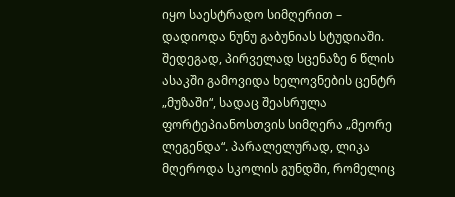იყო საესტრადო სიმღერით – დადიოდა ნუნუ გაბუნიას სტუდიაში. შედეგად, პირველად სცენაზე 6 წლის ასაკში გამოვიდა ხელოვნების ცენტრ „მუზაში“, სადაც შეასრულა ფორტეპიანოსთვის სიმღერა „მეორე ლეგენდა“. პარალელურად, ლიკა მღეროდა სკოლის გუნდში, რომელიც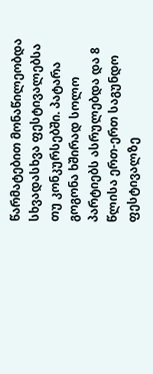წარმატებით მონაწილეობდა სხვადასხვა ფესტივალებსა თუ კონკურსებში. პატარა გოგონა ხშირად სოლო პარტიებს ასრულებდა და 8 წლისა ერთ-ერთ საგუნდო ფესტივალზე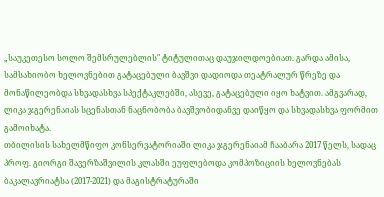„საუკეთესო სოლო შემსრულებლის" ტიტულითაც დაუჯილდოებიათ. გარდა ამისა, სამსახიობო ხელოვნებით გატაცებული ბავშვი დადიოდა თეატრალურ წრეზე და მონაწილეობდა სხვადასხვა სპექტაკლებში, ასევე, გატაცებული იყო ხატვით. ამგვარად, ლიკა ჯგერენაიას სცენასთან ნაცნობობა ბავშვობიდანვე დაიწყო და სხვადასხვა ფორმით გამოიხატა.
თბილისის სახელმწიფო კონსერვატორიაში ლიკა ჯგერენაიამ ჩააბარა 2017 წელს, სადაც პროფ. გიორგი შავერზაშვილის კლასში ეუფლებოდა კომპოზიციის ხელოვნებას ბაკალავრიატსა (2017-2021) და მაგისტრატურაში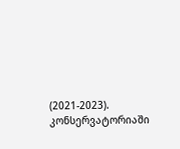(2021-2023). კონსერვატორიაში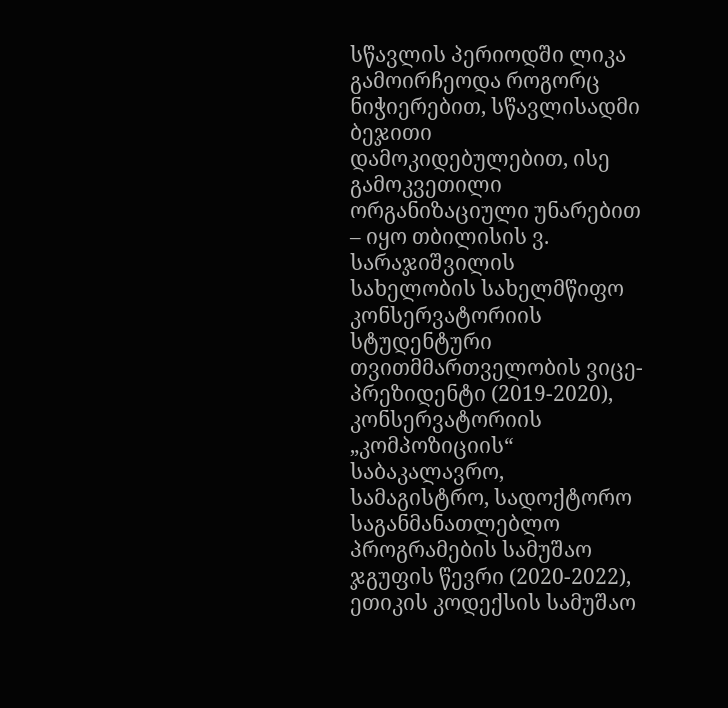სწავლის პერიოდში ლიკა გამოირჩეოდა როგორც ნიჭიერებით, სწავლისადმი ბეჯითი დამოკიდებულებით, ისე გამოკვეთილი ორგანიზაციული უნარებით – იყო თბილისის ვ. სარაჯიშვილის სახელობის სახელმწიფო კონსერვატორიის სტუდენტური თვითმმართველობის ვიცე-პრეზიდენტი (2019-2020), კონსერვატორიის „კომპოზიციის“ საბაკალავრო, სამაგისტრო, სადოქტორო საგანმანათლებლო პროგრამების სამუშაო ჯგუფის წევრი (2020-2022), ეთიკის კოდექსის სამუშაო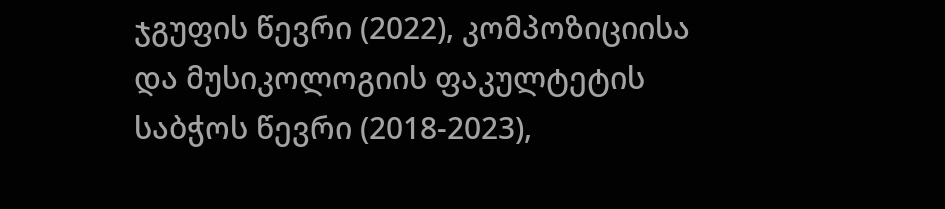ჯგუფის წევრი (2022), კომპოზიციისა და მუსიკოლოგიის ფაკულტეტის საბჭოს წევრი (2018-2023),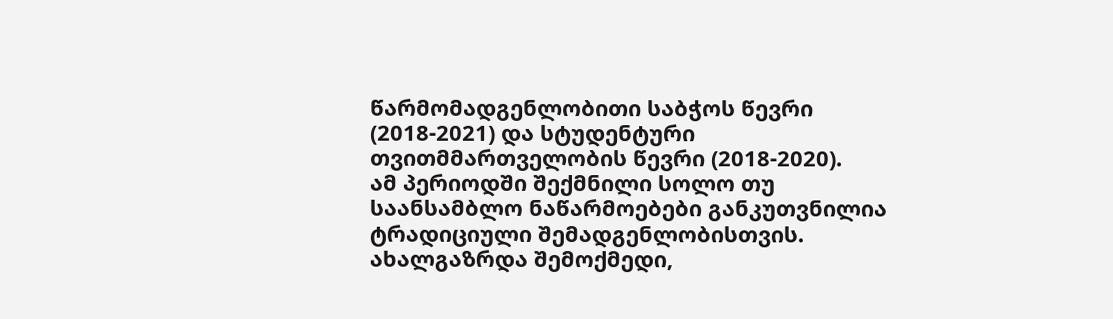წარმომადგენლობითი საბჭოს წევრი (2018-2021) და სტუდენტური თვითმმართველობის წევრი (2018-2020).
ამ პერიოდში შექმნილი სოლო თუ საანსამბლო ნაწარმოებები განკუთვნილია ტრადიციული შემადგენლობისთვის. ახალგაზრდა შემოქმედი,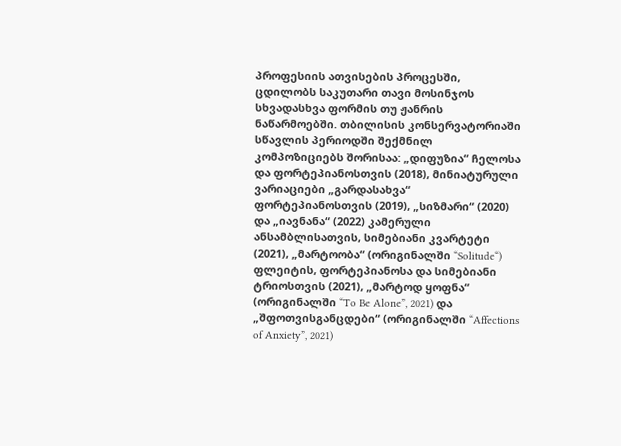პროფესიის ათვისების პროცესში, ცდილობს საკუთარი თავი მოსინჯოს სხვადასხვა ფორმის თუ ჟანრის ნაწარმოებში. თბილისის კონსერვატორიაში სწავლის პერიოდში შექმნილ კომპოზიციებს შორისაა: „დიფუზია“ ჩელოსა და ფორტეპიანოსთვის (2018), მინიატურული ვარიაციები „გარდასახვა“ ფორტეპიანოსთვის (2019), „სიზმარი“ (2020) და „იავნანა“ (2022) კამერული ანსამბლისათვის, სიმებიანი კვარტეტი (2021), „მარტოობა“ (ორიგინალში “Solitude“) ფლეიტის, ფორტეპიანოსა და სიმებიანი ტრიოსთვის (2021), „მარტოდ ყოფნა“ (ორიგინალში “To Be Alone”, 2021) და „შფოთვისგანცდები“ (ორიგინალში “Affections of Anxiety”, 2021)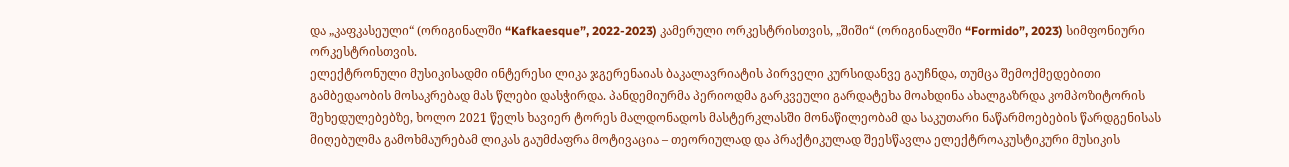და „კაფკასეული“ (ორიგინალში “Kafkaesque”, 2022-2023) კამერული ორკესტრისთვის, „შიში“ (ორიგინალში “Formido”, 2023) სიმფონიური ორკესტრისთვის.
ელექტრონული მუსიკისადმი ინტერესი ლიკა ჯგერენაიას ბაკალავრიატის პირველი კურსიდანვე გაუჩნდა, თუმცა შემოქმედებითი გამბედაობის მოსაკრებად მას წლები დასჭირდა. პანდემიურმა პერიოდმა გარკვეული გარდატეხა მოახდინა ახალგაზრდა კომპოზიტორის შეხედულებებზე, ხოლო 2021 წელს ხავიერ ტორეს მალდონადოს მასტერკლასში მონაწილეობამ და საკუთარი ნაწარმოებების წარდგენისას მიღებულმა გამოხმაურებამ ლიკას გაუმძაფრა მოტივაცია – თეორიულად და პრაქტიკულად შეესწავლა ელექტროაკუსტიკური მუსიკის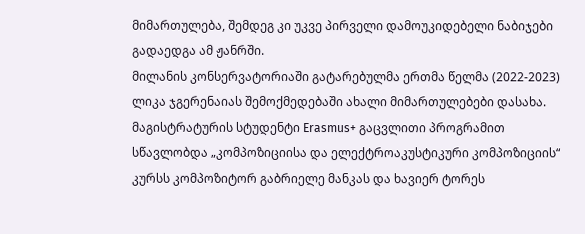მიმართულება, შემდეგ კი უკვე პირველი დამოუკიდებელი ნაბიჯები გადაედგა ამ ჟანრში.
მილანის კონსერვატორიაში გატარებულმა ერთმა წელმა (2022-2023) ლიკა ჯგერენაიას შემოქმედებაში ახალი მიმართულებები დასახა. მაგისტრატურის სტუდენტი Erasmus+ გაცვლითი პროგრამით სწავლობდა „კომპოზიციისა და ელექტროაკუსტიკური კომპოზიციის“ კურსს კომპოზიტორ გაბრიელე მანკას და ხავიერ ტორეს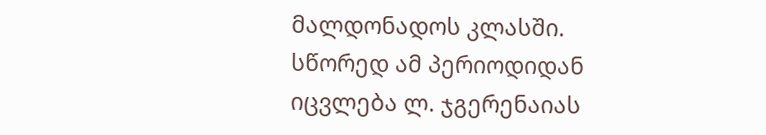მალდონადოს კლასში. სწორედ ამ პერიოდიდან იცვლება ლ. ჯგერენაიას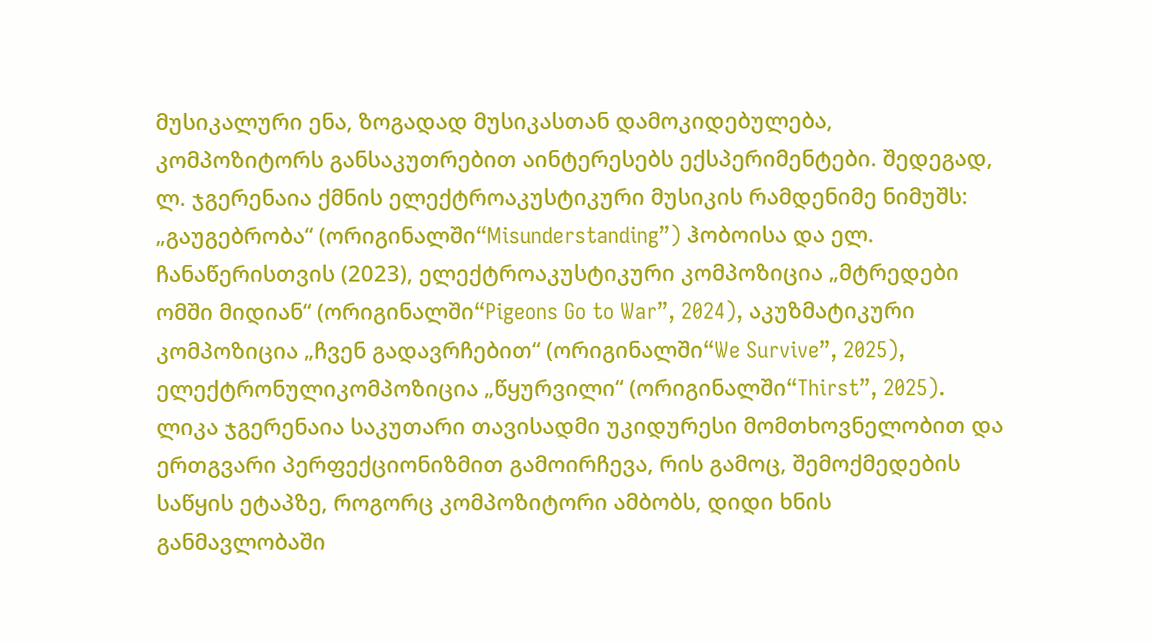მუსიკალური ენა, ზოგადად მუსიკასთან დამოკიდებულება, კომპოზიტორს განსაკუთრებით აინტერესებს ექსპერიმენტები. შედეგად, ლ. ჯგერენაია ქმნის ელექტროაკუსტიკური მუსიკის რამდენიმე ნიმუშს: „გაუგებრობა“ (ორიგინალში“Misunderstanding”) ჰობოისა და ელ. ჩანაწერისთვის (2023), ელექტროაკუსტიკური კომპოზიცია „მტრედები ომში მიდიან“ (ორიგინალში“Pigeons Go to War”, 2024), აკუზმატიკური კომპოზიცია „ჩვენ გადავრჩებით“ (ორიგინალში“We Survive”, 2025), ელექტრონულიკომპოზიცია „წყურვილი“ (ორიგინალში“Thirst”, 2025).
ლიკა ჯგერენაია საკუთარი თავისადმი უკიდურესი მომთხოვნელობით და ერთგვარი პერფექციონიზმით გამოირჩევა, რის გამოც, შემოქმედების საწყის ეტაპზე, როგორც კომპოზიტორი ამბობს, დიდი ხნის განმავლობაში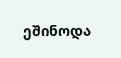ეშინოდა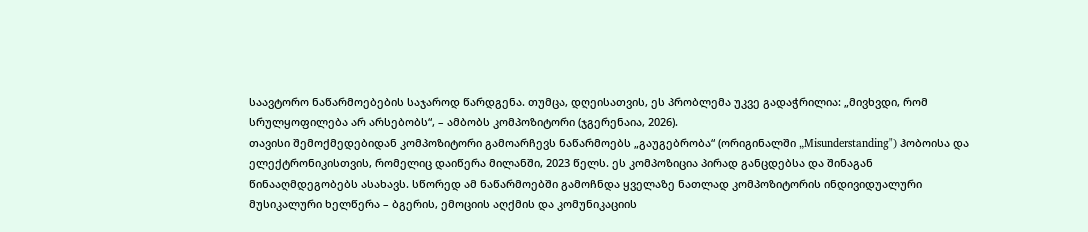საავტორო ნაწარმოებების საჯაროდ წარდგენა. თუმცა, დღეისათვის, ეს პრობლემა უკვე გადაჭრილია: „მივხვდი, რომ სრულყოფილება არ არსებობს“, – ამბობს კომპოზიტორი (ჯგერენაია, 2026).
თავისი შემოქმედებიდან კომპოზიტორი გამოარჩევს ნაწარმოებს „გაუგებრობა“ (ორიგინალში „Misunderstanding") ჰობოისა და ელექტრონიკისთვის, რომელიც დაიწერა მილანში, 2023 წელს. ეს კომპოზიცია პირად განცდებსა და შინაგან წინააღმდეგობებს ასახავს. სწორედ ამ ნაწარმოებში გამოჩნდა ყველაზე ნათლად კომპოზიტორის ინდივიდუალური მუსიკალური ხელწერა – ბგერის, ემოციის აღქმის და კომუნიკაციის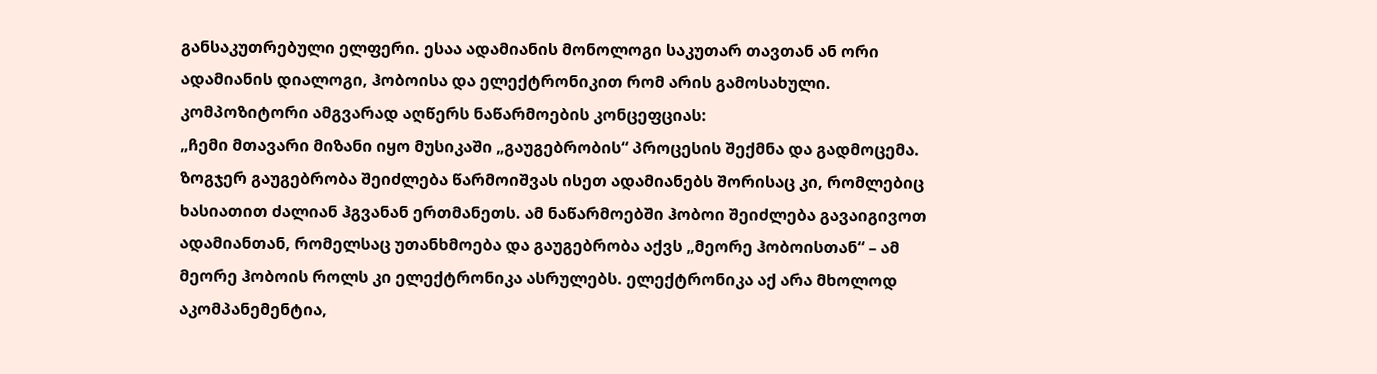განსაკუთრებული ელფერი. ესაა ადამიანის მონოლოგი საკუთარ თავთან ან ორი ადამიანის დიალოგი, ჰობოისა და ელექტრონიკით რომ არის გამოსახული. კომპოზიტორი ამგვარად აღწერს ნაწარმოების კონცეფციას:
„ჩემი მთავარი მიზანი იყო მუსიკაში „გაუგებრობის“ პროცესის შექმნა და გადმოცემა. ზოგჯერ გაუგებრობა შეიძლება წარმოიშვას ისეთ ადამიანებს შორისაც კი, რომლებიც ხასიათით ძალიან ჰგვანან ერთმანეთს. ამ ნაწარმოებში ჰობოი შეიძლება გავაიგივოთ ადამიანთან, რომელსაც უთანხმოება და გაუგებრობა აქვს „მეორე ჰობოისთან“ – ამ მეორე ჰობოის როლს კი ელექტრონიკა ასრულებს. ელექტრონიკა აქ არა მხოლოდ აკომპანემენტია,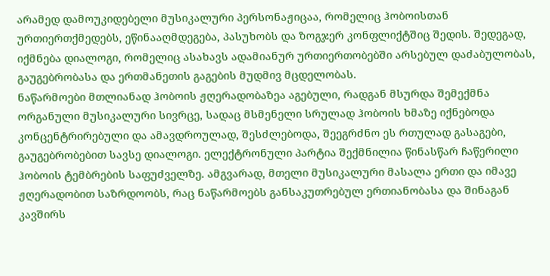არამედ დამოუკიდებელი მუსიკალური პერსონაჟიცაა, რომელიც ჰობოისთან ურთიერთქმედებს, ეწინააღმდეგება, პასუხობს და ზოგჯერ კონფლიქტშიც შედის. შედეგად, იქმნება დიალოგი, რომელიც ასახავს ადამიანურ ურთიერთობებში არსებულ დაძაბულობას, გაუგებრობასა და ერთმანეთის გაგების მუდმივ მცდელობას.
ნაწარმოები მთლიანად ჰობოის ჟღერადობაზეა აგებული, რადგან მსურდა შემექმნა ორგანული მუსიკალური სივრცე, სადაც მსმენელი სრულად ჰობოის ხმაზე იქნებოდა კონცენტრირებული და ამავდროულად, შესძლებოდა, შეეგრძნო ეს რთულად გასაგები, გაუგებრობებით სავსე დიალოგი. ელექტრონული პარტია შექმნილია წინასწარ ჩაწერილი ჰობოის ტემბრების საფუძველზე. ამგვარად, მთელი მუსიკალური მასალა ერთი და იმავე ჟღერადობით საზრდოობს, რაც ნაწარმოებს განსაკუთრებულ ერთიანობასა და შინაგან კავშირს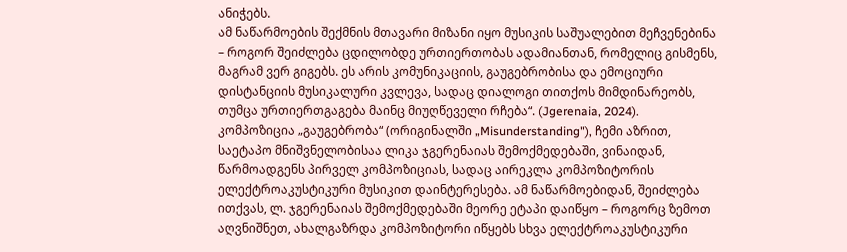ანიჭებს.
ამ ნაწარმოების შექმნის მთავარი მიზანი იყო მუსიკის საშუალებით მეჩვენებინა – როგორ შეიძლება ცდილობდე ურთიერთობას ადამიანთან, რომელიც გისმენს, მაგრამ ვერ გიგებს. ეს არის კომუნიკაციის, გაუგებრობისა და ემოციური დისტანციის მუსიკალური კვლევა, სადაც დიალოგი თითქოს მიმდინარეობს, თუმცა ურთიერთგაგება მაინც მიუღწეველი რჩება“. (Jgerenaia, 2024).
კომპოზიცია „გაუგებრობა“ (ორიგინალში „Misunderstanding"), ჩემი აზრით, საეტაპო მნიშვნელობისაა ლიკა ჯგერენაიას შემოქმედებაში, ვინაიდან, წარმოადგენს პირველ კომპოზიციას, სადაც აირეკლა კომპოზიტორის ელექტროაკუსტიკური მუსიკით დაინტერესება. ამ ნაწარმოებიდან, შეიძლება ითქვას, ლ. ჯგერენაიას შემოქმედებაში მეორე ეტაპი დაიწყო – როგორც ზემოთ აღვნიშნეთ, ახალგაზრდა კომპოზიტორი იწყებს სხვა ელექტროაკუსტიკური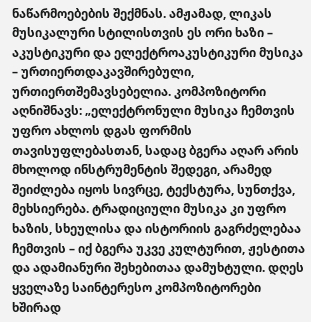ნაწარმოებების შექმნას. ამჟამად, ლიკას მუსიკალური სტილისთვის ეს ორი ხაზი – აკუსტიკური და ელექტროაკუსტიკური მუსიკა – ურთიერთდაკავშირებული, ურთიერთშემავსებელია. კომპოზიტორი აღნიშნავს: „ელექტრონული მუსიკა ჩემთვის უფრო ახლოს დგას ფორმის თავისუფლებასთან, სადაც ბგერა აღარ არის მხოლოდ ინსტრუმენტის შედეგი, არამედ შეიძლება იყოს სივრცე, ტექსტურა, სუნთქვა, მეხსიერება. ტრადიციული მუსიკა კი უფრო ხაზის, სხეულისა და ისტორიის გაგრძელებაა ჩემთვის – იქ ბგერა უკვე კულტურით, ჟესტითა და ადამიანური შეხებითაა დამუხტული. დღეს ყველაზე საინტერესო კომპოზიტორები ხშირად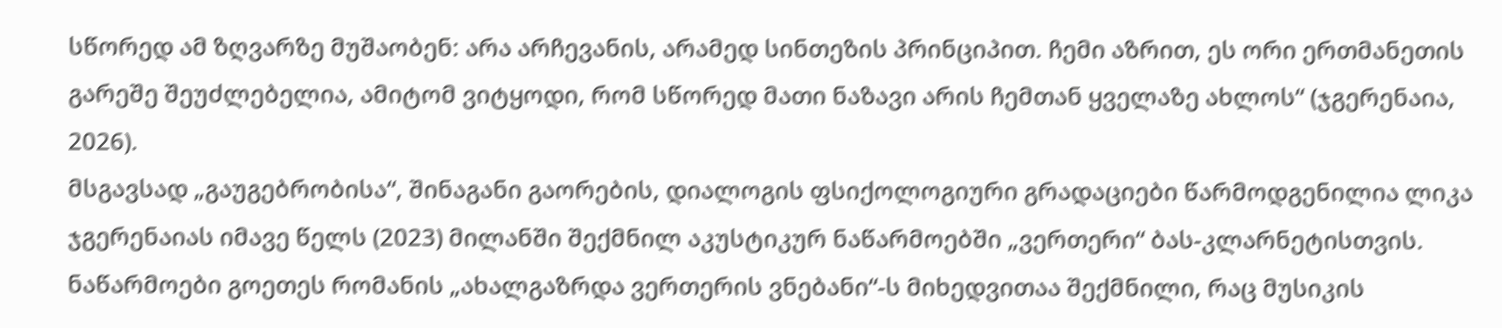სწორედ ამ ზღვარზე მუშაობენ: არა არჩევანის, არამედ სინთეზის პრინციპით. ჩემი აზრით, ეს ორი ერთმანეთის გარეშე შეუძლებელია, ამიტომ ვიტყოდი, რომ სწორედ მათი ნაზავი არის ჩემთან ყველაზე ახლოს“ (ჯგერენაია, 2026).
მსგავსად „გაუგებრობისა“, შინაგანი გაორების, დიალოგის ფსიქოლოგიური გრადაციები წარმოდგენილია ლიკა ჯგერენაიას იმავე წელს (2023) მილანში შექმნილ აკუსტიკურ ნაწარმოებში „ვერთერი“ ბას-კლარნეტისთვის. ნაწარმოები გოეთეს რომანის „ახალგაზრდა ვერთერის ვნებანი“-ს მიხედვითაა შექმნილი, რაც მუსიკის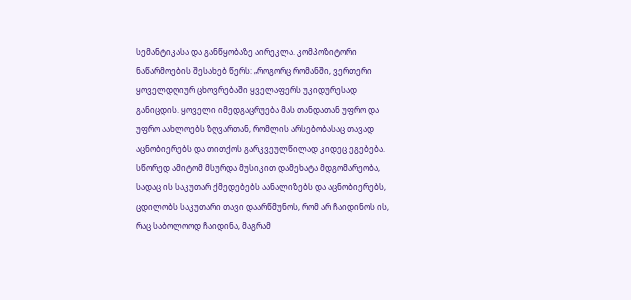სემანტიკასა და განწყობაზე აირეკლა. კომპოზიტორი ნაწარმოების შესახებ წერს: „როგორც რომანში, ვერთერი ყოველდღიურ ცხოვრებაში ყველაფერს უკიდურესად განიცდის. ყოველი იმედგაცრუება მას თანდათან უფრო და უფრო აახლოებს ზღვართან, რომლის არსებობასაც თავად აცნობიერებს და თითქოს გარკვეულწილად კიდეც ეგებება. სწორედ ამიტომ მსურდა მუსიკით დამეხატა მდგომარეობა, სადაც ის საკუთარ ქმედებებს აანალიზებს და აცნობიერებს, ცდილობს საკუთარი თავი დაარწმუნოს, რომ არ ჩაიდინოს ის, რაც საბოლოოდ ჩაიდინა, მაგრამ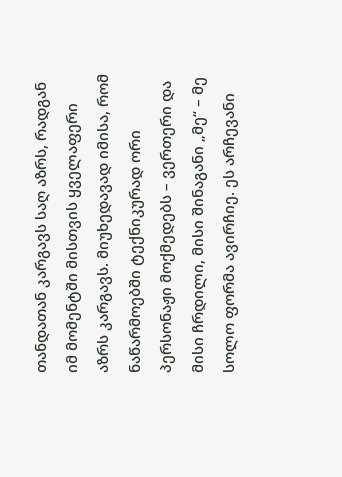თანდათან კარგავს საღ აზრს, რადგან იმ მომენტში მისთვის ყველაფერი აზრს კარგავს. მიუხედავად იმისა, რომ ნაწარმოებში ტექნიკურად ორი პერსონაჟი მოქმედებს – ვერთერი და მისი ჩრდილი, მისი შინაგანი „მე“ – მე სოლო ფორმა ავირჩიე. ეს არჩევანი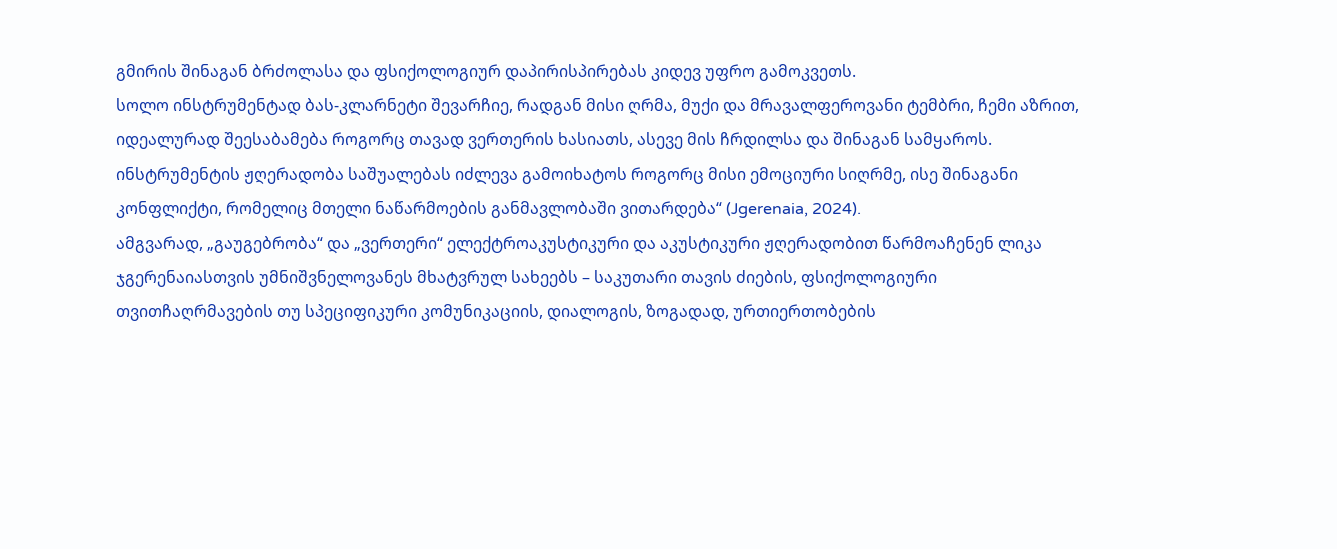გმირის შინაგან ბრძოლასა და ფსიქოლოგიურ დაპირისპირებას კიდევ უფრო გამოკვეთს.
სოლო ინსტრუმენტად ბას-კლარნეტი შევარჩიე, რადგან მისი ღრმა, მუქი და მრავალფეროვანი ტემბრი, ჩემი აზრით, იდეალურად შეესაბამება როგორც თავად ვერთერის ხასიათს, ასევე მის ჩრდილსა და შინაგან სამყაროს. ინსტრუმენტის ჟღერადობა საშუალებას იძლევა გამოიხატოს როგორც მისი ემოციური სიღრმე, ისე შინაგანი კონფლიქტი, რომელიც მთელი ნაწარმოების განმავლობაში ვითარდება“ (Jgerenaia, 2024).
ამგვარად, „გაუგებრობა“ და „ვერთერი“ ელექტროაკუსტიკური და აკუსტიკური ჟღერადობით წარმოაჩენენ ლიკა ჯგერენაიასთვის უმნიშვნელოვანეს მხატვრულ სახეებს – საკუთარი თავის ძიების, ფსიქოლოგიური თვითჩაღრმავების თუ სპეციფიკური კომუნიკაციის, დიალოგის, ზოგადად, ურთიერთობების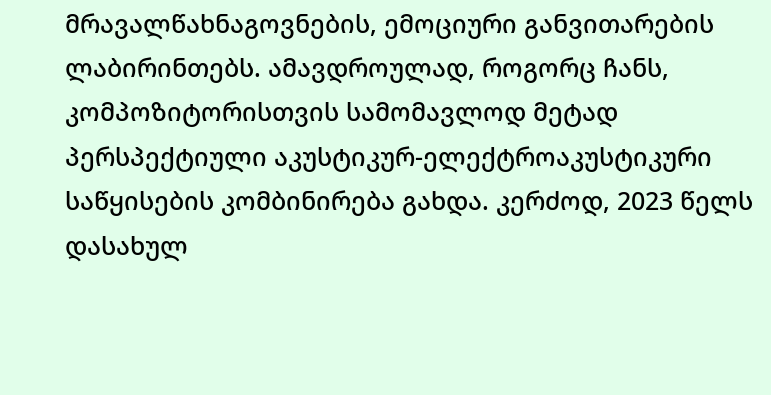მრავალწახნაგოვნების, ემოციური განვითარების ლაბირინთებს. ამავდროულად, როგორც ჩანს, კომპოზიტორისთვის სამომავლოდ მეტად პერსპექტიული აკუსტიკურ-ელექტროაკუსტიკური საწყისების კომბინირება გახდა. კერძოდ, 2023 წელს დასახულ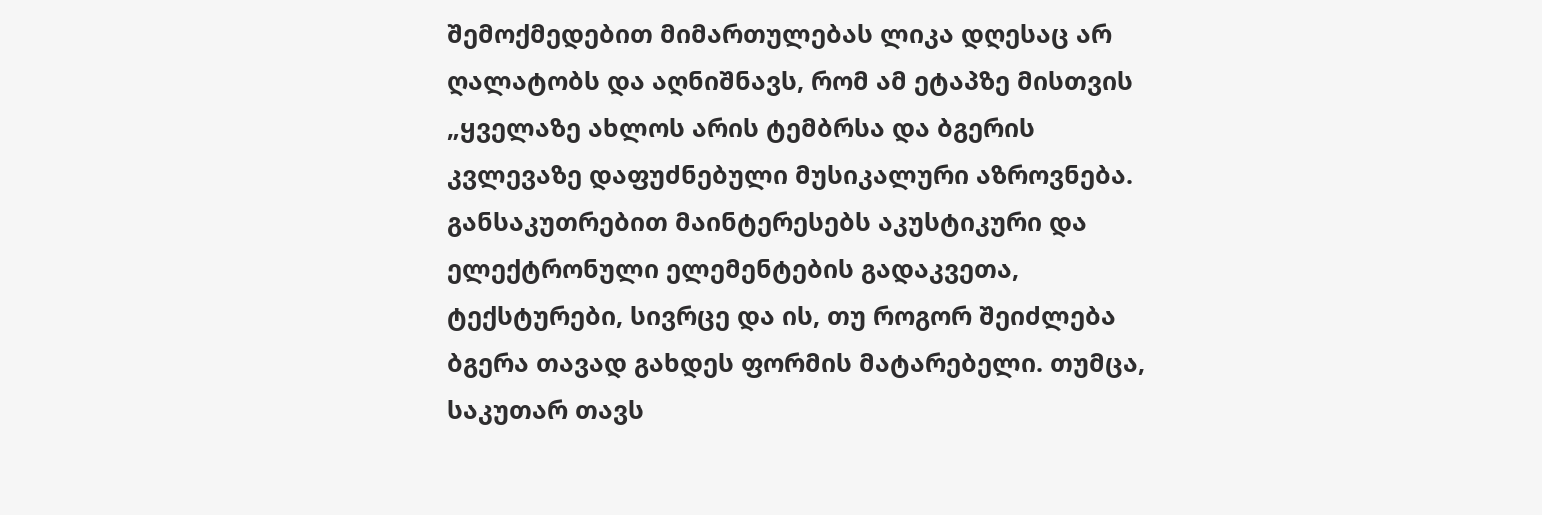შემოქმედებით მიმართულებას ლიკა დღესაც არ ღალატობს და აღნიშნავს, რომ ამ ეტაპზე მისთვის „ყველაზე ახლოს არის ტემბრსა და ბგერის კვლევაზე დაფუძნებული მუსიკალური აზროვნება. განსაკუთრებით მაინტერესებს აკუსტიკური და ელექტრონული ელემენტების გადაკვეთა, ტექსტურები, სივრცე და ის, თუ როგორ შეიძლება ბგერა თავად გახდეს ფორმის მატარებელი. თუმცა, საკუთარ თავს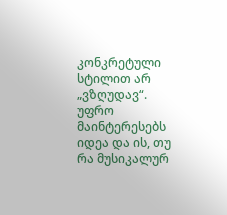კონკრეტული სტილით არ „ვზღუდავ“. უფრო მაინტერესებს იდეა და ის, თუ რა მუსიკალურ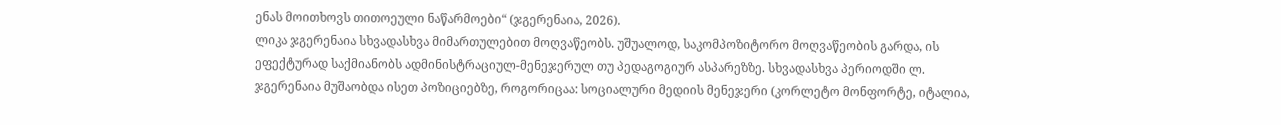ენას მოითხოვს თითოეული ნაწარმოები“ (ჯგერენაია, 2026).
ლიკა ჯგერენაია სხვადასხვა მიმართულებით მოღვაწეობს. უშუალოდ, საკომპოზიტორო მოღვაწეობის გარდა, ის ეფექტურად საქმიანობს ადმინისტრაციულ-მენეჯერულ თუ პედაგოგიურ ასპარეზზე. სხვადასხვა პერიოდში ლ. ჯგერენაია მუშაობდა ისეთ პოზიციებზე, როგორიცაა: სოციალური მედიის მენეჯერი (კორლეტო მონფორტე, იტალია,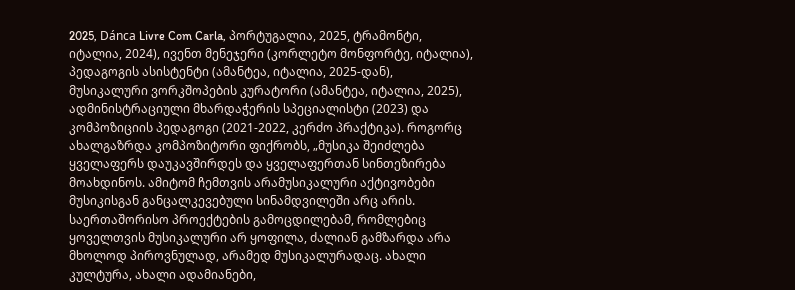2025, Dánca Livre Com Carla, პორტუგალია, 2025, ტრამონტი, იტალია, 2024), ივენთ მენეჯერი (კორლეტო მონფორტე, იტალია), პედაგოგის ასისტენტი (ამანტეა, იტალია, 2025-დან), მუსიკალური ვორკშოპების კურატორი (ამანტეა, იტალია, 2025), ადმინისტრაციული მხარდაჭერის სპეციალისტი (2023) და კომპოზიციის პედაგოგი (2021-2022, კერძო პრაქტიკა). როგორც ახალგაზრდა კომპოზიტორი ფიქრობს, „მუსიკა შეიძლება ყველაფერს დაუკავშირდეს და ყველაფერთან სინთეზირება მოახდინოს. ამიტომ ჩემთვის არამუსიკალური აქტივობები მუსიკისგან განცალკევებული სინამდვილეში არც არის. საერთაშორისო პროექტების გამოცდილებამ, რომლებიც ყოველთვის მუსიკალური არ ყოფილა, ძალიან გამზარდა არა მხოლოდ პიროვნულად, არამედ მუსიკალურადაც. ახალი კულტურა, ახალი ადამიანები,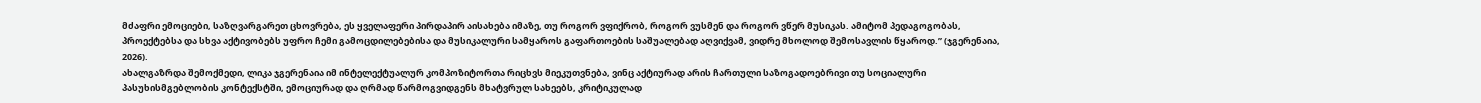მძაფრი ემოციები, საზღვარგარეთ ცხოვრება, ეს ყველაფერი პირდაპირ აისახება იმაზე, თუ როგორ ვფიქრობ, როგორ ვუსმენ და როგორ ვწერ მუსიკას. ამიტომ პედაგოგობას, პროექტებსა და სხვა აქტივობებს უფრო ჩემი გამოცდილებებისა და მუსიკალური სამყაროს გაფართოების საშუალებად აღვიქვამ, ვიდრე მხოლოდ შემოსავლის წყაროდ.” (ჯგერენაია, 2026).
ახალგაზრდა შემოქმედი, ლიკა ჯგერენაია იმ ინტელექტუალურ კომპოზიტორთა რიცხვს მიეკუთვნება, ვინც აქტიურად არის ჩართული საზოგადოებრივი თუ სოციალური პასუხისმგებლობის კონტექსტში, ემოციურად და ღრმად წარმოგვიდგენს მხატვრულ სახეებს, კრიტიკულად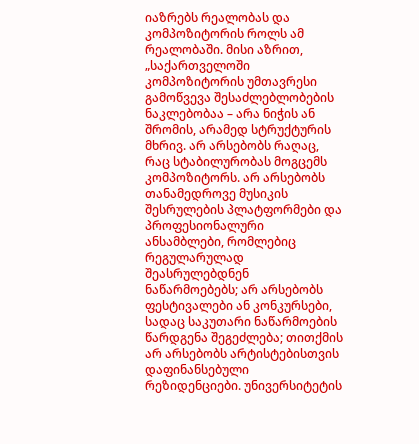იაზრებს რეალობას და კომპოზიტორის როლს ამ რეალობაში. მისი აზრით, „საქართველოში კომპოზიტორის უმთავრესი გამოწვევა შესაძლებლობების ნაკლებობაა – არა ნიჭის ან შრომის, არამედ სტრუქტურის მხრივ. არ არსებობს რაღაც, რაც სტაბილურობას მოგცემს კომპოზიტორს. არ არსებობს თანამედროვე მუსიკის შესრულების პლატფორმები და პროფესიონალური ანსამბლები, რომლებიც რეგულარულად შეასრულებდნენ ნაწარმოებებს; არ არსებობს ფესტივალები ან კონკურსები, სადაც საკუთარი ნაწარმოების წარდგენა შეგეძლება; თითქმის არ არსებობს არტისტებისთვის დაფინანსებული რეზიდენციები. უნივერსიტეტის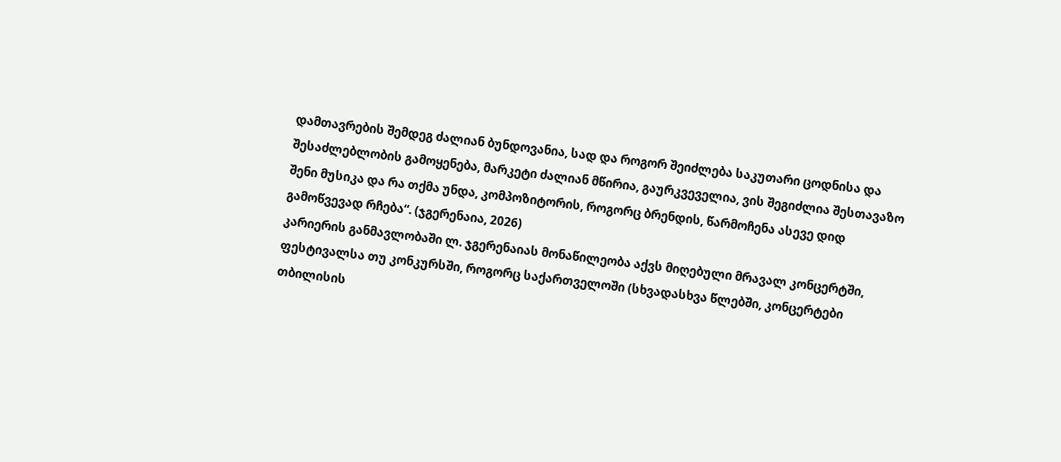დამთავრების შემდეგ ძალიან ბუნდოვანია, სად და როგორ შეიძლება საკუთარი ცოდნისა და შესაძლებლობის გამოყენება, მარკეტი ძალიან მწირია, გაურკვეველია, ვის შეგიძლია შესთავაზო შენი მუსიკა და რა თქმა უნდა, კომპოზიტორის, როგორც ბრენდის, წარმოჩენა ასევე დიდ გამოწვევად რჩება“. (ჯგერენაია, 2026)
კარიერის განმავლობაში ლ. ჯგერენაიას მონაწილეობა აქვს მიღებული მრავალ კონცერტში, ფესტივალსა თუ კონკურსში, როგორც საქართველოში (სხვადასხვა წლებში, კონცერტები თბილისის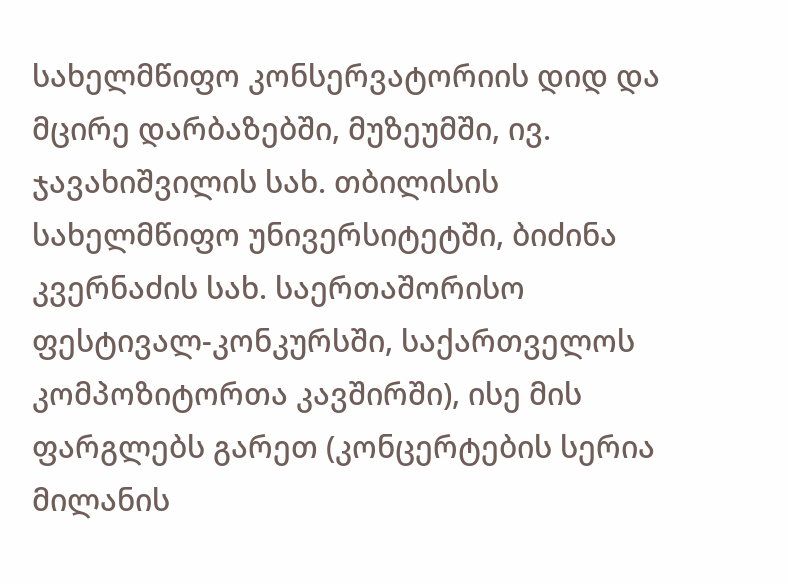სახელმწიფო კონსერვატორიის დიდ და მცირე დარბაზებში, მუზეუმში, ივ. ჯავახიშვილის სახ. თბილისის სახელმწიფო უნივერსიტეტში, ბიძინა კვერნაძის სახ. საერთაშორისო ფესტივალ-კონკურსში, საქართველოს კომპოზიტორთა კავშირში), ისე მის ფარგლებს გარეთ (კონცერტების სერია მილანის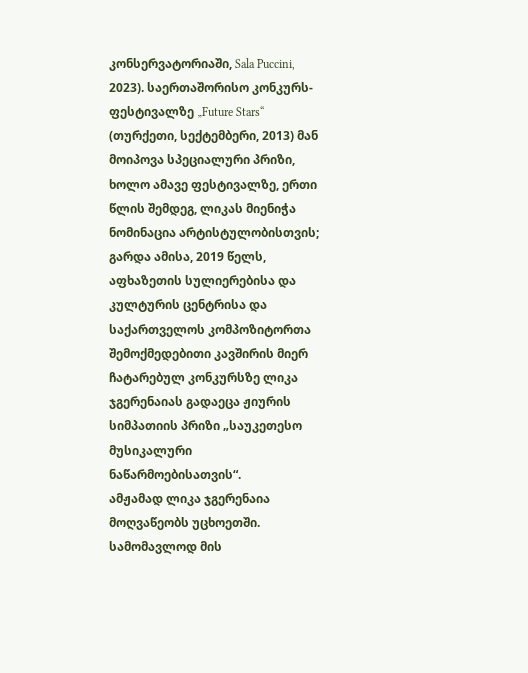კონსერვატორიაში, Sala Puccini, 2023). საერთაშორისო კონკურს-ფესტივალზე „Future Stars“ (თურქეთი, სექტემბერი, 2013) მან მოიპოვა სპეციალური პრიზი, ხოლო ამავე ფესტივალზე, ერთი წლის შემდეგ, ლიკას მიენიჭა ნომინაცია არტისტულობისთვის; გარდა ამისა, 2019 წელს, აფხაზეთის სულიერებისა და კულტურის ცენტრისა და საქართველოს კომპოზიტორთა შემოქმედებითი კავშირის მიერ ჩატარებულ კონკურსზე ლიკა ჯგერენაიას გადაეცა ჟიურის სიმპათიის პრიზი „საუკეთესო მუსიკალური ნაწარმოებისათვის“.
ამჟამად ლიკა ჯგერენაია მოღვაწეობს უცხოეთში. სამომავლოდ მის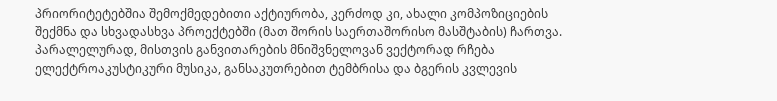პრიორიტეტებშია შემოქმედებითი აქტიურობა, კერძოდ კი, ახალი კომპოზიციების შექმნა და სხვადასხვა პროექტებში (მათ შორის საერთაშორისო მასშტაბის) ჩართვა. პარალელურად, მისთვის განვითარების მნიშვნელოვან ვექტორად რჩება ელექტროაკუსტიკური მუსიკა, განსაკუთრებით ტემბრისა და ბგერის კვლევის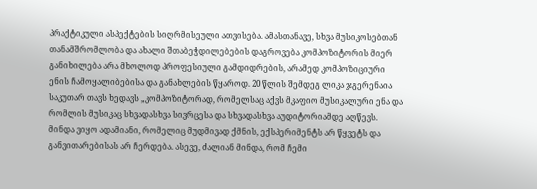პრაქტიკული ასპექტების სიღრმისეული ათვისება. ამასთანავე, სხვა მუსიკოსებთან თანამშრომლობა და ახალი შთაბეჭდილებების დაგროვება კომპოზიტორის მიერ განიხილება არა მხოლოდ პროფესიული გამდიდრების, არამედ კომპოზიციური ენის ჩამოყალიბებისა და განახლების წყაროდ. 20 წლის შემდეგ ლიკა ჯგერენაია საკუთარ თავს ხედავს „კომპოზიტორად, რომელსაც აქვს მკაფიო მუსიკალური ენა და რომლის მუსიკაც სხვადასხვა სივრცესა და სხვადასხვა აუდიტორიამდე აღწევს. მინდა ვიყო ადამიანი, რომელიც მუდმივად ქმნის, ექსპერიმენტს არ წყვეტს და განვითარებისას არ ჩერდება. ასევე, ძალიან მინდა, რომ ჩემი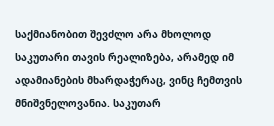საქმიანობით შევძლო არა მხოლოდ საკუთარი თავის რეალიზება, არამედ იმ ადამიანების მხარდაჭერაც, ვინც ჩემთვის მნიშვნელოვანია. საკუთარ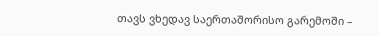თავს ვხედავ საერთაშორისო გარემოში –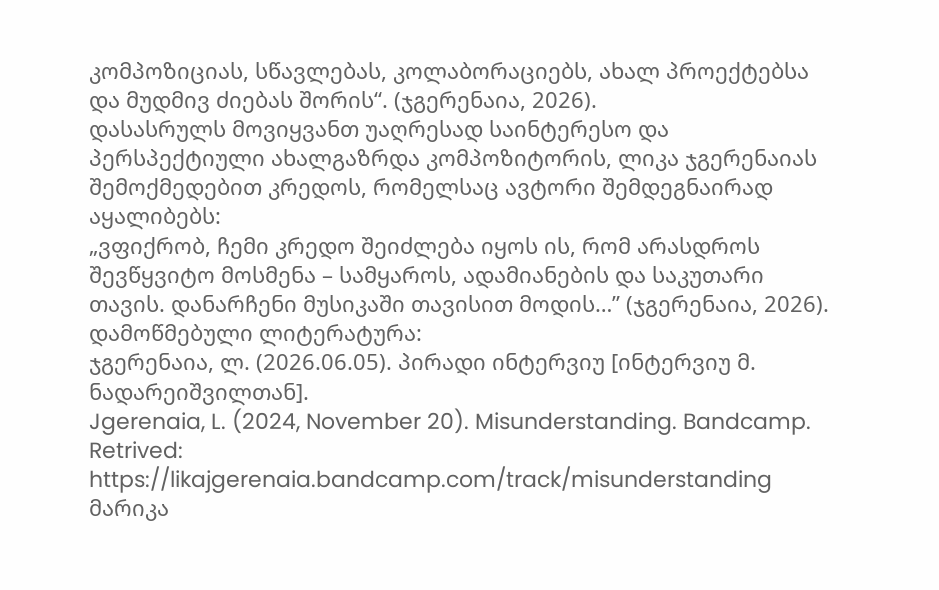კომპოზიციას, სწავლებას, კოლაბორაციებს, ახალ პროექტებსა და მუდმივ ძიებას შორის“. (ჯგერენაია, 2026).
დასასრულს მოვიყვანთ უაღრესად საინტერესო და პერსპექტიული ახალგაზრდა კომპოზიტორის, ლიკა ჯგერენაიას შემოქმედებით კრედოს, რომელსაც ავტორი შემდეგნაირად აყალიბებს:
„ვფიქრობ, ჩემი კრედო შეიძლება იყოს ის, რომ არასდროს შევწყვიტო მოსმენა – სამყაროს, ადამიანების და საკუთარი თავის. დანარჩენი მუსიკაში თავისით მოდის…” (ჯგერენაია, 2026).
დამოწმებული ლიტერატურა:
ჯგერენაია, ლ. (2026.06.05). პირადი ინტერვიუ [ინტერვიუ მ. ნადარეიშვილთან].
Jgerenaia, L. (2024, November 20). Misunderstanding. Bandcamp. Retrived: https://likajgerenaia.bandcamp.com/track/misunderstanding
მარიკა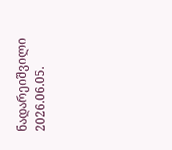ნადარეიშვილი
2026.06.05.